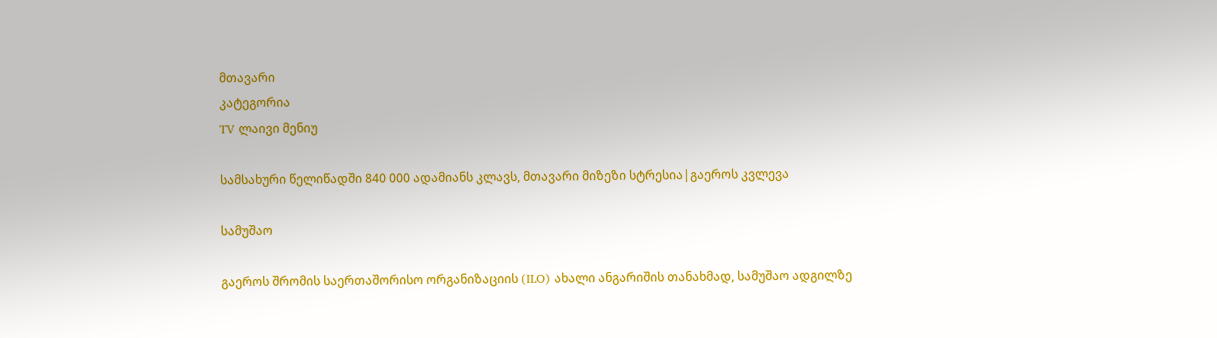მთავარი
კატეგორია
TV ლაივი მენიუ

სამსახური წელიწადში 840 000 ადამიანს კლავს, მთავარი მიზეზი სტრესია|გაეროს კვლევა

სამუშაო

გაეროს შრომის საერთაშორისო ორგანიზაციის (ILO) ახალი ანგარიშის თანახმად, სამუშაო ადგილზე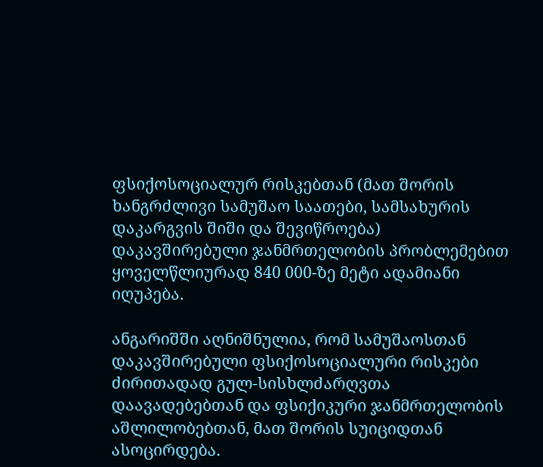ფსიქოსოციალურ რისკებთან (მათ შორის ხანგრძლივი სამუშაო საათები, სამსახურის დაკარგვის შიში და შევიწროება) დაკავშირებული ჯანმრთელობის პრობლემებით ყოველწლიურად 840 000-ზე მეტი ადამიანი იღუპება.

ანგარიშში აღნიშნულია, რომ სამუშაოსთან დაკავშირებული ფსიქოსოციალური რისკები ძირითადად გულ-სისხლძარღვთა დაავადებებთან და ფსიქიკური ჯანმრთელობის აშლილობებთან, მათ შორის სუიციდთან ასოცირდება.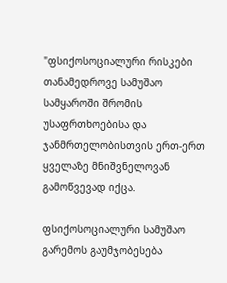"ფსიქოსოციალური რისკები თანამედროვე სამუშაო სამყაროში შრომის უსაფრთხოებისა და ჯანმრთელობისთვის ერთ-ერთ ყველაზე მნიშვნელოვან გამოწვევად იქცა.

ფსიქოსოციალური სამუშაო გარემოს გაუმჯობესება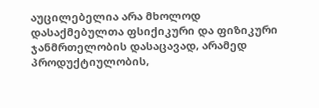აუცილებელია არა მხოლოდ დასაქმებულთა ფსიქიკური და ფიზიკური ჯანმრთელობის დასაცავად, არამედ პროდუქტიულობის,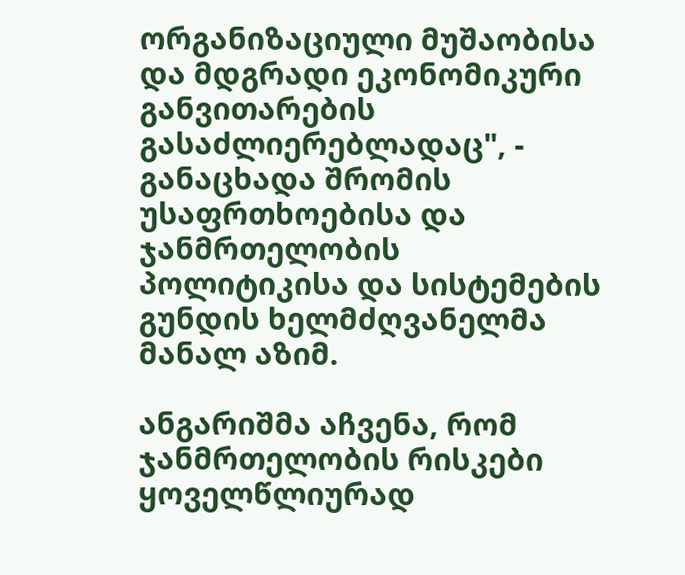ორგანიზაციული მუშაობისა და მდგრადი ეკონომიკური განვითარების გასაძლიერებლადაც", - განაცხადა შრომის უსაფრთხოებისა და ჯანმრთელობის პოლიტიკისა და სისტემების გუნდის ხელმძღვანელმა მანალ აზიმ.

ანგარიშმა აჩვენა, რომ ჯანმრთელობის რისკები ყოველწლიურად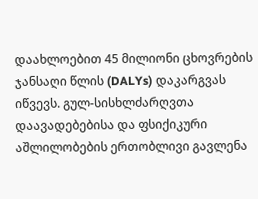დაახლოებით 45 მილიონი ცხოვრების ჯანსაღი წლის (DALYs) დაკარგვას იწვევს. გულ-სისხლძარღვთა დაავადებებისა და ფსიქიკური აშლილობების ერთობლივი გავლენა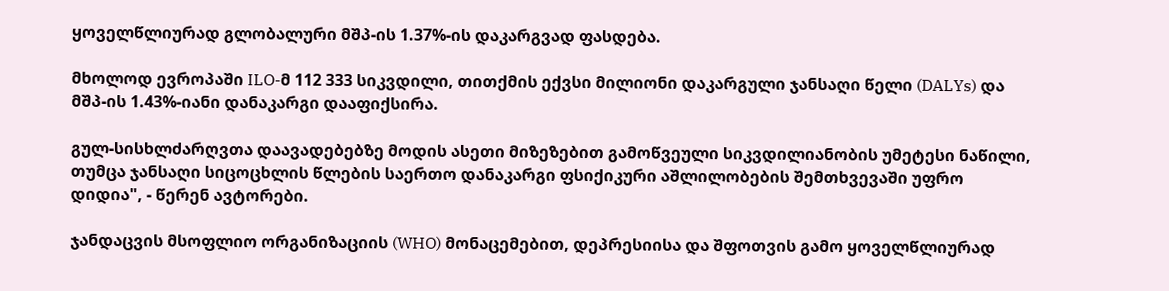ყოველწლიურად გლობალური მშპ-ის 1.37%-ის დაკარგვად ფასდება.

მხოლოდ ევროპაში ILO-მ 112 333 სიკვდილი, თითქმის ექვსი მილიონი დაკარგული ჯანსაღი წელი (DALYs) და მშპ-ის 1.43%-იანი დანაკარგი დააფიქსირა.

გულ-სისხლძარღვთა დაავადებებზე მოდის ასეთი მიზეზებით გამოწვეული სიკვდილიანობის უმეტესი ნაწილი, თუმცა ჯანსაღი სიცოცხლის წლების საერთო დანაკარგი ფსიქიკური აშლილობების შემთხვევაში უფრო დიდია", - წერენ ავტორები.

ჯანდაცვის მსოფლიო ორგანიზაციის (WHO) მონაცემებით, დეპრესიისა და შფოთვის გამო ყოველწლიურად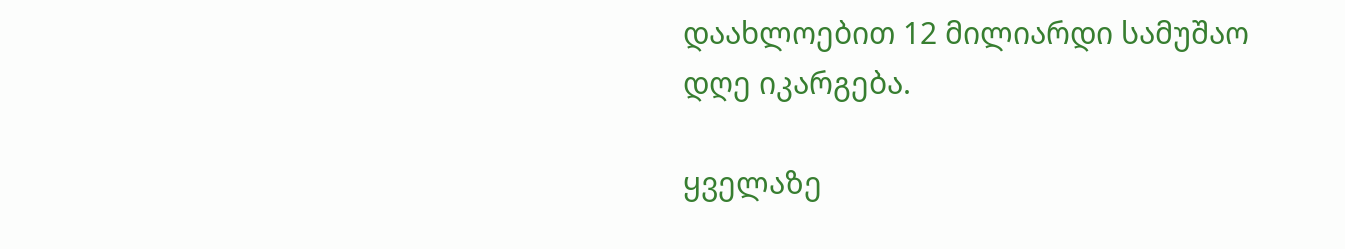დაახლოებით 12 მილიარდი სამუშაო დღე იკარგება.

ყველაზე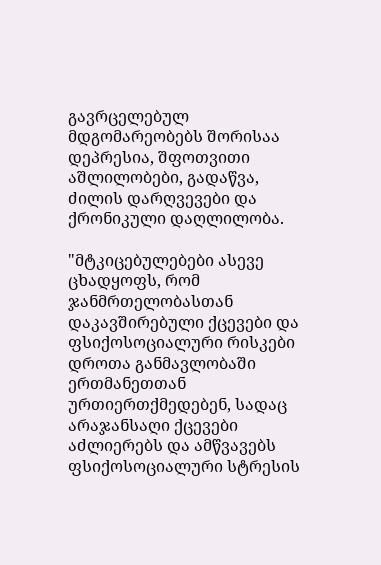გავრცელებულ მდგომარეობებს შორისაა დეპრესია, შფოთვითი აშლილობები, გადაწვა, ძილის დარღვევები და ქრონიკული დაღლილობა.

"მტკიცებულებები ასევე ცხადყოფს, რომ ჯანმრთელობასთან დაკავშირებული ქცევები და ფსიქოსოციალური რისკები დროთა განმავლობაში ერთმანეთთან ურთიერთქმედებენ, სადაც არაჯანსაღი ქცევები აძლიერებს და ამწვავებს ფსიქოსოციალური სტრესის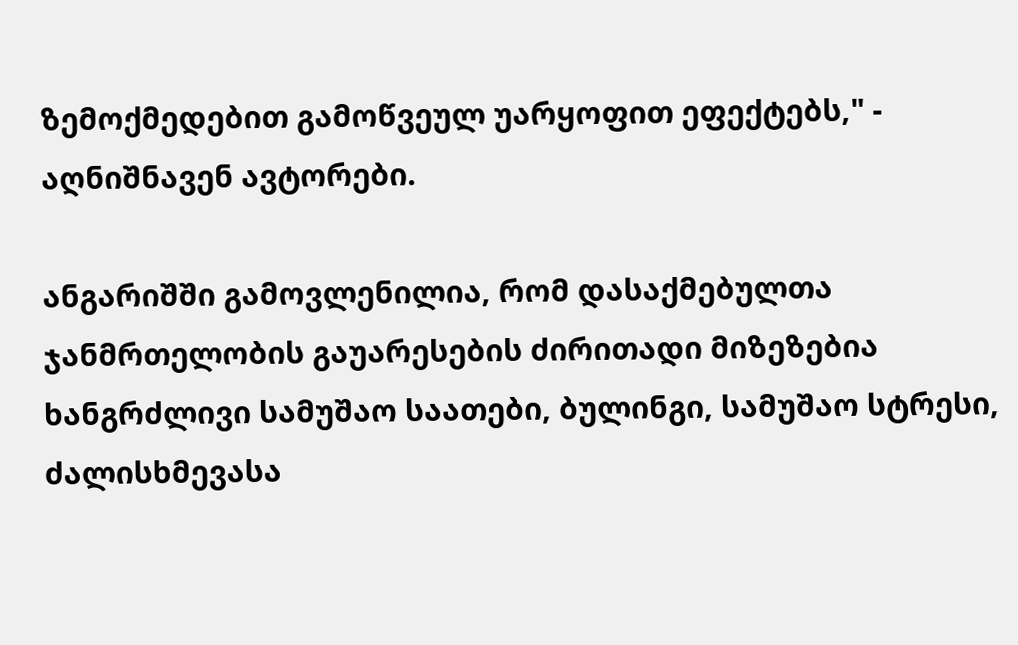ზემოქმედებით გამოწვეულ უარყოფით ეფექტებს," - აღნიშნავენ ავტორები.

ანგარიშში გამოვლენილია, რომ დასაქმებულთა ჯანმრთელობის გაუარესების ძირითადი მიზეზებია ხანგრძლივი სამუშაო საათები, ბულინგი, სამუშაო სტრესი, ძალისხმევასა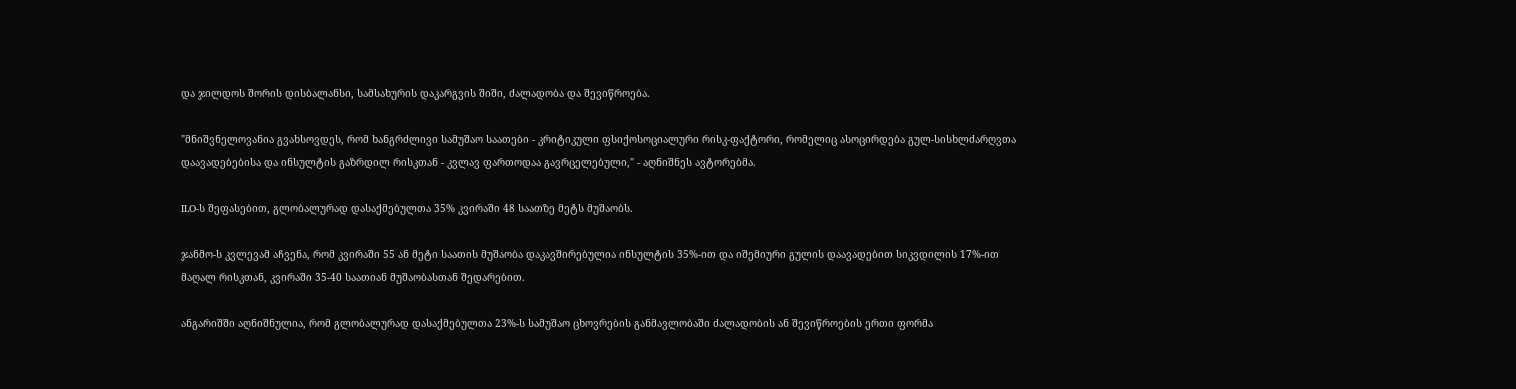და ჯილდოს შორის დისბალანსი, სამსახურის დაკარგვის შიში, ძალადობა და შევიწროება.

"მნიშვნელოვანია გვახსოვდეს, რომ ხანგრძლივი სამუშაო საათები - კრიტიკული ფსიქოსოციალური რისკ-ფაქტორი, რომელიც ასოცირდება გულ-სისხლძარღვთა დაავადებებისა და ინსულტის გაზრდილ რისკთან - კვლავ ფართოდაა გავრცელებული," - აღნიშნეს ავტორებმა.

ILO-ს შეფასებით, გლობალურად დასაქმებულთა 35% კვირაში 48 საათზე მეტს მუშაობს.

ჯანმო-ს კვლევამ აჩვენა, რომ კვირაში 55 ან მეტი საათის მუშაობა დაკავშირებულია ინსულტის 35%-ით და იშემიური გულის დაავადებით სიკვდილის 17%-ით მაღალ რისკთან, კვირაში 35-40 საათიან მუშაობასთან შედარებით.

ანგარიშში აღნიშნულია, რომ გლობალურად დასაქმებულთა 23%-ს სამუშაო ცხოვრების განმავლობაში ძალადობის ან შევიწროების ერთი ფორმა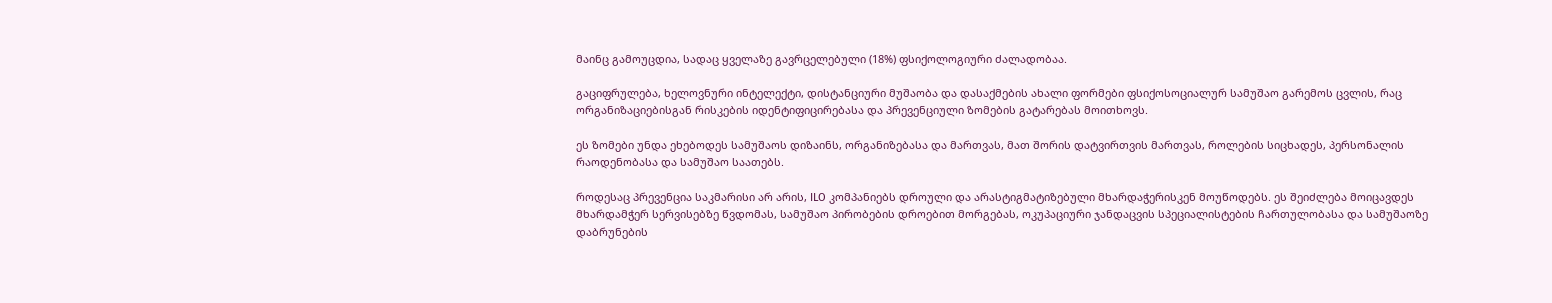მაინც გამოუცდია, სადაც ყველაზე გავრცელებული (18%) ფსიქოლოგიური ძალადობაა.

გაციფრულება, ხელოვნური ინტელექტი, დისტანციური მუშაობა და დასაქმების ახალი ფორმები ფსიქოსოციალურ სამუშაო გარემოს ცვლის, რაც ორგანიზაციებისგან რისკების იდენტიფიცირებასა და პრევენციული ზომების გატარებას მოითხოვს.

ეს ზომები უნდა ეხებოდეს სამუშაოს დიზაინს, ორგანიზებასა და მართვას, მათ შორის დატვირთვის მართვას, როლების სიცხადეს, პერსონალის რაოდენობასა და სამუშაო საათებს.

როდესაც პრევენცია საკმარისი არ არის, ILO კომპანიებს დროული და არასტიგმატიზებული მხარდაჭერისკენ მოუწოდებს. ეს შეიძლება მოიცავდეს მხარდამჭერ სერვისებზე წვდომას, სამუშაო პირობების დროებით მორგებას, ოკუპაციური ჯანდაცვის სპეციალისტების ჩართულობასა და სამუშაოზე დაბრუნების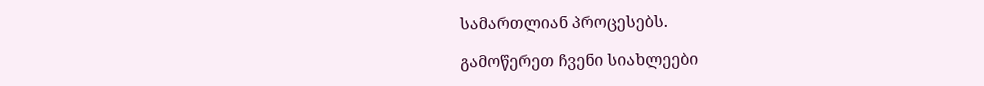სამართლიან პროცესებს.

გამოწერეთ ჩვენი სიახლეები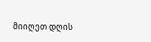მიიღეთ დღის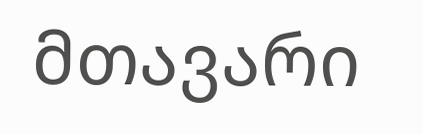მთავარი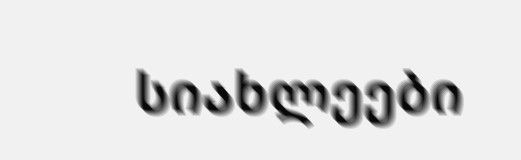სიახლეები